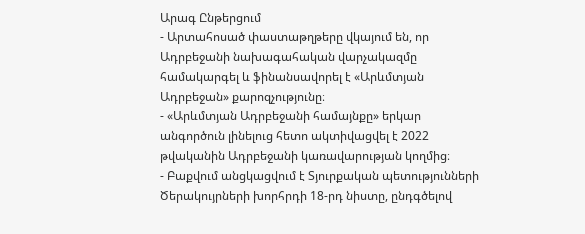Արագ Ընթերցում
- Արտահոսած փաստաթղթերը վկայում են, որ Ադրբեջանի նախագահական վարչակազմը համակարգել և ֆինանսավորել է «Արևմտյան Ադրբեջան» քարոզչությունը։
- «Արևմտյան Ադրբեջանի համայնքը» երկար անգործուն լինելուց հետո ակտիվացվել է 2022 թվականին Ադրբեջանի կառավարության կողմից։
- Բաքվում անցկացվում է Տյուրքական պետությունների Ծերակույրների խորհրդի 18-րդ նիստը, ընդգծելով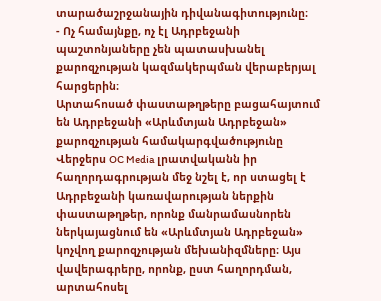տարածաշրջանային դիվանագիտությունը։
- Ոչ համայնքը, ոչ էլ Ադրբեջանի պաշտոնյաները չեն պատասխանել քարոզչության կազմակերպման վերաբերյալ հարցերին։
Արտահոսած փաստաթղթերը բացահայտում են Ադրբեջանի «Արևմտյան Ադրբեջան» քարոզչության համակարգվածությունը
Վերջերս OC Media լրատվականն իր հաղորդագրության մեջ նշել է, որ ստացել է Ադրբեջանի կառավարության ներքին փաստաթղթեր, որոնք մանրամասնորեն ներկայացնում են «Արևմտյան Ադրբեջան» կոչվող քարոզչության մեխանիզմները։ Այս վավերագրերը, որոնք, ըստ հաղորդման, արտահոսել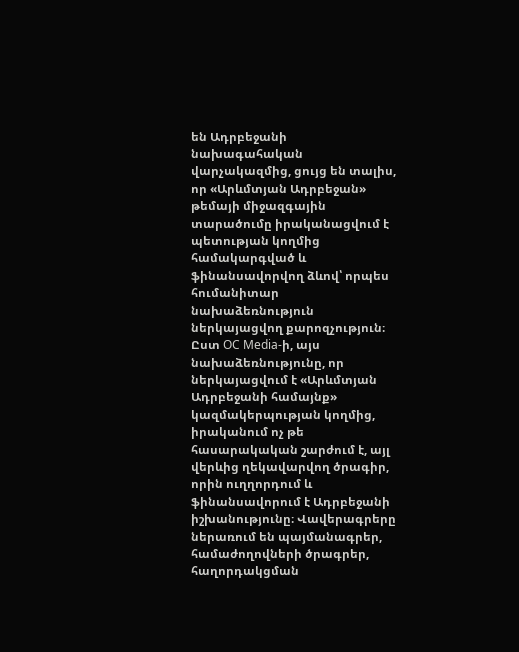են Ադրբեջանի նախագահական վարչակազմից, ցույց են տալիս, որ «Արևմտյան Ադրբեջան» թեմայի միջազգային տարածումը իրականացվում է պետության կողմից համակարգված և ֆինանսավորվող ձևով՝ որպես հումանիտար նախաձեռնություն ներկայացվող քարոզչություն։
Ըստ OC Media-ի, այս նախաձեռնությունը, որ ներկայացվում է «Արևմտյան Ադրբեջանի համայնք» կազմակերպության կողմից, իրականում ոչ թե հասարակական շարժում է, այլ վերևից ղեկավարվող ծրագիր, որին ուղղորդում և ֆինանսավորում է Ադրբեջանի իշխանությունը։ Վավերագրերը ներառում են պայմանագրեր, համաժողովների ծրագրեր, հաղորդակցման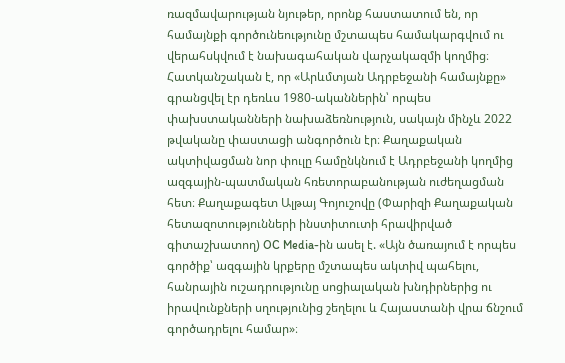ռազմավարության նյութեր, որոնք հաստատում են, որ համայնքի գործունեությունը մշտապես համակարգվում ու վերահսկվում է նախագահական վարչակազմի կողմից։
Հատկանշական է, որ «Արևմտյան Ադրբեջանի համայնքը» գրանցվել էր դեռևս 1980-ականներին՝ որպես փախստականների նախաձեռնություն, սակայն մինչև 2022 թվականը փաստացի անգործուն էր։ Քաղաքական ակտիվացման նոր փուլը համընկնում է Ադրբեջանի կողմից ազգային-պատմական հռետորաբանության ուժեղացման հետ։ Քաղաքագետ Ալթայ Գոյուշովը (Փարիզի Քաղաքական հետազոտությունների ինստիտուտի հրավիրված գիտաշխատող) OC Media-ին ասել է. «Այն ծառայում է որպես գործիք՝ ազգային կրքերը մշտապես ակտիվ պահելու, հանրային ուշադրությունը սոցիալական խնդիրներից ու իրավունքների սղությունից շեղելու և Հայաստանի վրա ճնշում գործադրելու համար»։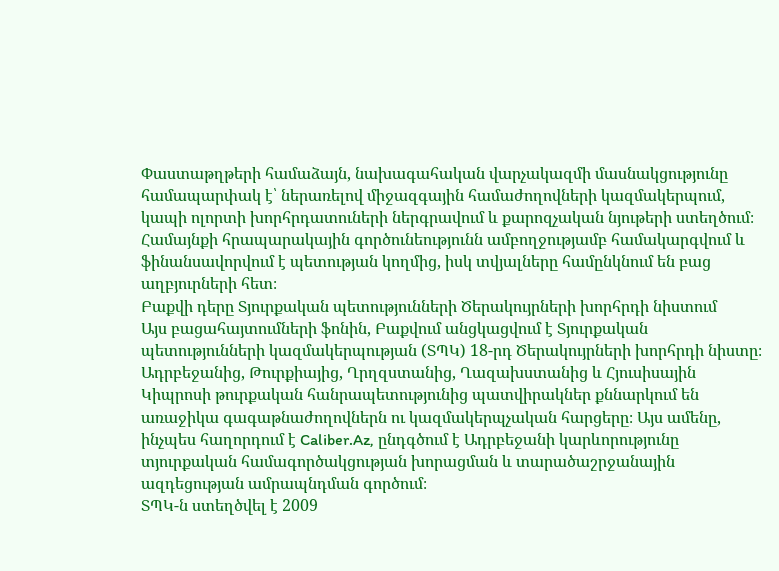Փաստաթղթերի համաձայն, նախագահական վարչակազմի մասնակցությունը համապարփակ է՝ ներառելով միջազգային համաժողովների կազմակերպում, կապի ոլորտի խորհրդատուների ներգրավում և քարոզչական նյութերի ստեղծում։ Համայնքի հրապարակային գործունեությունն ամբողջությամբ համակարգվում և ֆինանսավորվում է պետության կողմից, իսկ տվյալները համընկնում են բաց աղբյուրների հետ։
Բաքվի դերը Տյուրքական պետությունների Ծերակույրների խորհրդի նիստում
Այս բացահայտումների ֆոնին, Բաքվում անցկացվում է Տյուրքական պետությունների կազմակերպության (ՏՊԿ) 18-րդ Ծերակույրների խորհրդի նիստը։ Ադրբեջանից, Թուրքիայից, Ղրղզստանից, Ղազախստանից և Հյուսիսային Կիպրոսի թուրքական հանրապետությունից պատվիրակներ քննարկում են առաջիկա գագաթնաժողովներն ու կազմակերպչական հարցերը։ Այս ամենը, ինչպես հաղորդում է Caliber.Az, ընդգծում է Ադրբեջանի կարևորությունը տյուրքական համագործակցության խորացման և տարածաշրջանային ազդեցության ամրապնդման գործում։
ՏՊԿ-ն ստեղծվել է 2009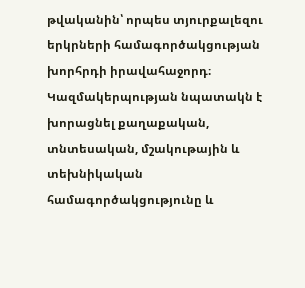թվականին՝ որպես տյուրքալեզու երկրների համագործակցության խորհրդի իրավահաջորդ։ Կազմակերպության նպատակն է խորացնել քաղաքական, տնտեսական, մշակութային և տեխնիկական համագործակցությունը և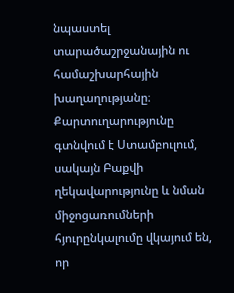նպաստել տարածաշրջանային ու համաշխարհային խաղաղությանը։ Քարտուղարությունը գտնվում է Ստամբուլում, սակայն Բաքվի ղեկավարությունը և նման միջոցառումների հյուրընկալումը վկայում են, որ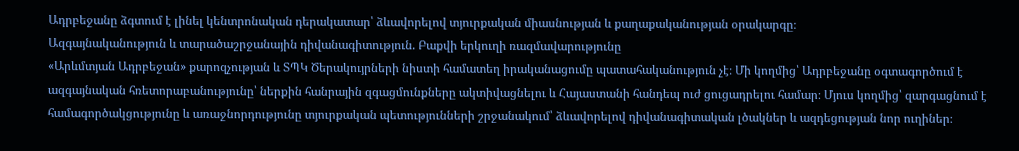Ադրբեջանը ձգտում է լինել կենտրոնական դերակատար՝ ձևավորելով տյուրքական միասնության և քաղաքականության օրակարգը։
Ազգայնականություն և տարածաշրջանային դիվանագիտություն. Բաքվի երկուղի ռազմավարությունը
«Արևմտյան Ադրբեջան» քարոզչության և ՏՊԿ Ծերակույրների նիստի համատեղ իրականացումը պատահականություն չէ։ Մի կողմից՝ Ադրբեջանը օգտագործում է ազգայնական հռետորաբանությունը՝ ներքին հանրային զգացմունքները ակտիվացնելու և Հայաստանի հանդեպ ուժ ցուցադրելու համար։ Մյուս կողմից՝ զարգացնում է համագործակցությունը և առաջնորդությունը տյուրքական պետությունների շրջանակում՝ ձևավորելով դիվանագիտական լծակներ և ազդեցության նոր ուղիներ։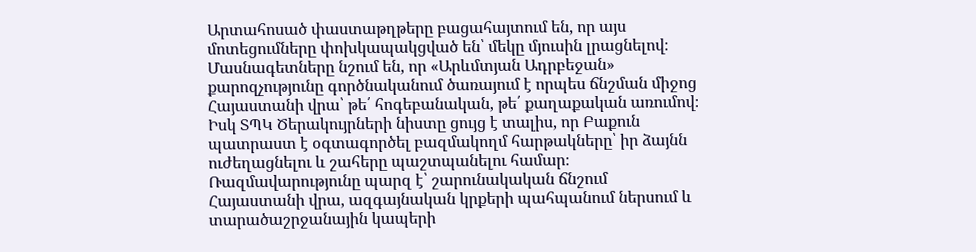Արտահոսած փաստաթղթերը բացահայտում են, որ այս մոտեցումները փոխկապակցված են՝ մեկը մյուսին լրացնելով։
Մասնագետները նշում են, որ «Արևմտյան Ադրբեջան» քարոզչությունը գործնականում ծառայում է որպես ճնշման միջոց Հայաստանի վրա՝ թե՛ հոգեբանական, թե՛ քաղաքական առումով։ Իսկ ՏՊԿ Ծերակույրների նիստը ցույց է տալիս, որ Բաքուն պատրաստ է օգտագործել բազմակողմ հարթակները՝ իր ձայնն ուժեղացնելու և շահերը պաշտպանելու համար։ Ռազմավարությունը պարզ է՝ շարունակական ճնշում Հայաստանի վրա, ազգայնական կրքերի պահպանում ներսում և տարածաշրջանային կապերի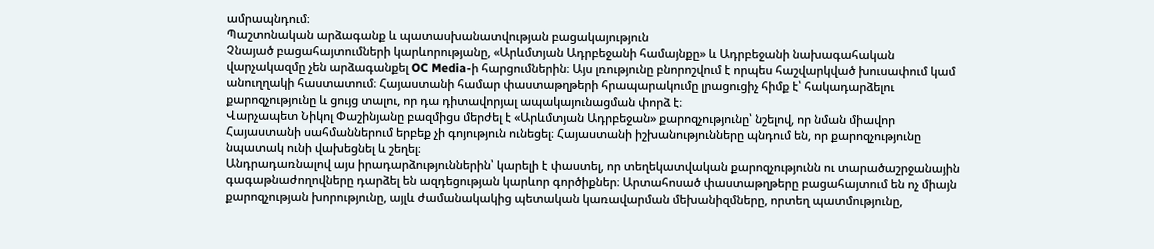ամրապնդում։
Պաշտոնական արձագանք և պատասխանատվության բացակայություն
Չնայած բացահայտումների կարևորությանը, «Արևմտյան Ադրբեջանի համայնքը» և Ադրբեջանի նախագահական վարչակազմը չեն արձագանքել OC Media-ի հարցումներին։ Այս լռությունը բնորոշվում է որպես հաշվարկված խուսափում կամ անուղղակի հաստատում։ Հայաստանի համար փաստաթղթերի հրապարակումը լրացուցիչ հիմք է՝ հակադարձելու քարոզչությունը և ցույց տալու, որ դա դիտավորյալ ապակայունացման փորձ է։
Վարչապետ Նիկոլ Փաշինյանը բազմիցս մերժել է «Արևմտյան Ադրբեջան» քարոզչությունը՝ նշելով, որ նման միավոր Հայաստանի սահմաններում երբեք չի գոյություն ունեցել։ Հայաստանի իշխանությունները պնդում են, որ քարոզչությունը նպատակ ունի վախեցնել և շեղել։
Անդրադառնալով այս իրադարձություններին՝ կարելի է փաստել, որ տեղեկատվական քարոզչությունն ու տարածաշրջանային գագաթնաժողովները դարձել են ազդեցության կարևոր գործիքներ։ Արտահոսած փաստաթղթերը բացահայտում են ոչ միայն քարոզչության խորությունը, այլև ժամանակակից պետական կառավարման մեխանիզմները, որտեղ պատմությունը,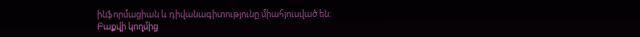ինֆորմացիան և դիվանագիտությունը միահյուսված են։
Բաքվի կողմից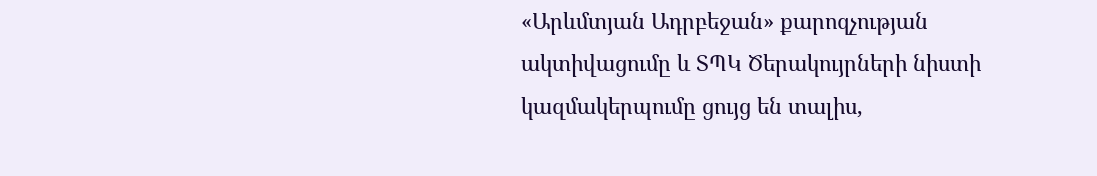«Արևմտյան Ադրբեջան» քարոզչության ակտիվացումը և ՏՊԿ Ծերակույրների նիստի կազմակերպումը ցույց են տալիս,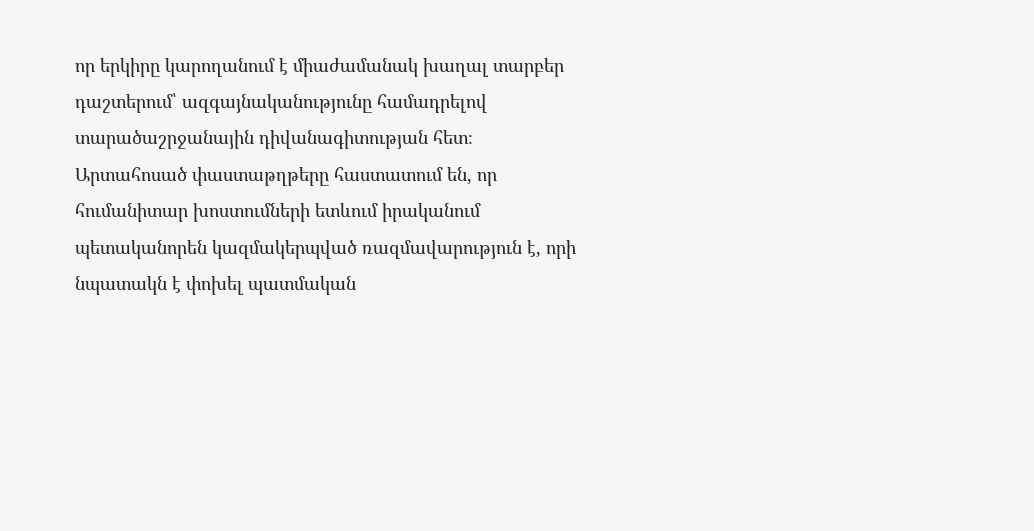որ երկիրը կարողանում է միաժամանակ խաղալ տարբեր դաշտերում՝ ազգայնականությունը համադրելով տարածաշրջանային դիվանագիտության հետ։ Արտահոսած փաստաթղթերը հաստատում են, որ հումանիտար խոստումների ետևում իրականում պետականորեն կազմակերպված ռազմավարություն է, որի նպատակն է փոխել պատմական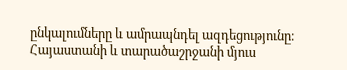ընկալումները և ամրապնդել ազդեցությունը։ Հայաստանի և տարածաշրջանի մյուս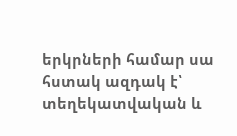երկրների համար սա հստակ ազդակ է՝ տեղեկատվական և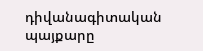դիվանագիտական պայքարը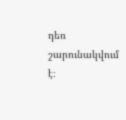դեռ շարունակվում է։